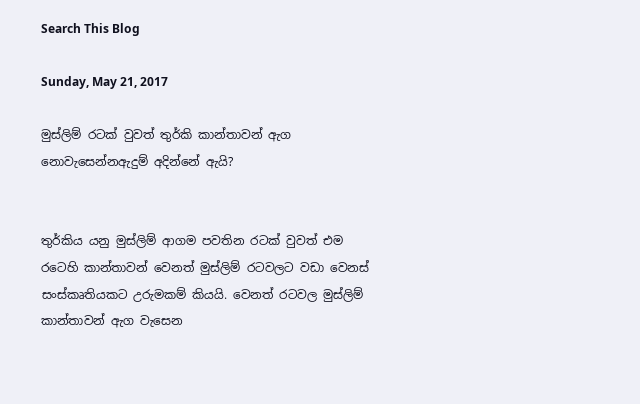Search This Blog

Sunday, May 21, 2017

මුස්ලිම් රටක් වුවත් තුර්කි කාන්තාවන් ඇග නොවැසෙන්නඇදුම් අදින්නේ ඇයි?


තුර්කිය යනු මුස්ලිම් ආගම පවතින රටක් වුවත් එම රටෙහි කාන්තාවන් වෙනත් මුස්ලිම් රටවලට වඩා වෙනස් සංස්කෘතියකට උරුමකම් කියයි. වෙනත් රටවල මුස්ලිම් කාන්තාවන් ඇග වැසෙන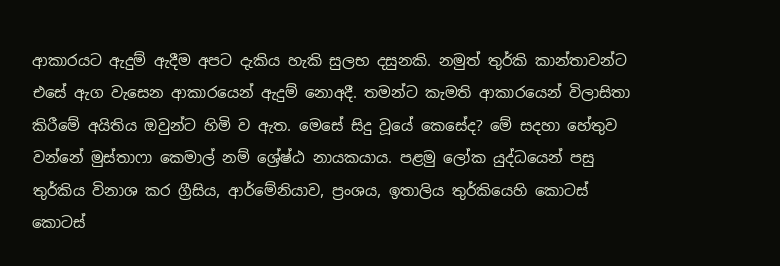ආකාරයට ඇදුම් ඇදීම අපට දැකිය හැකි සුලභ දසුනකි. නමුත් තුර්කි කාන්තාවන්ට එසේ ඇග වැසෙන ආකාරයෙන් ඇදුම් නොඅදී. තමන්ට කැමති ආකාරයෙන් විලාසිතා කිරීමේ අයිතිය ඔවුන්ට හිමි ව ඇත. මෙසේ සිදු වූයේ කෙසේද? මේ සදහා හේතුව වන්නේ මුස්තාෆා කෙමාල් නම් ශ්‍රේෂ්ඨ නායකයාය. පළමු ලෝක යුද්ධයෙන් පසු තුර්කිය විනාශ කර ග්‍රීසිය, ආර්මේනියාව, ප්‍රංශය, ඉතාලි‍ය තුර්කියෙහි කොටස් කොටස්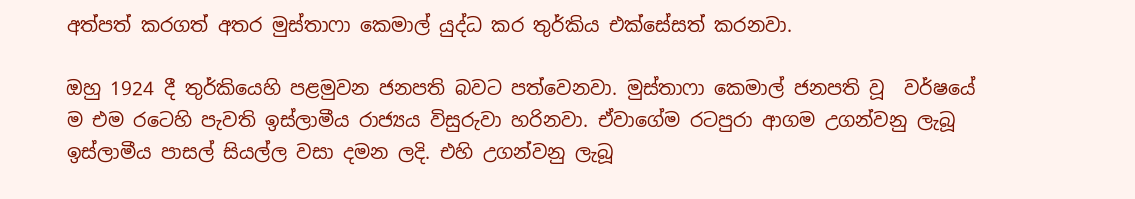අත්පත් කරගත් අතර මුස්තාෆා කෙමාල් යුද්ධ කර තුර්කිය එක්සේසත් කරනවා.

ඔහු 1924 දී තුර්කියෙහි පළමුවන ජනපති බවට පත්වෙනවා. මුස්තාෆා කෙමාල් ජනපති වූ  වර්ෂයේ ම එම රටෙහි පැවති ඉස්ලාමීය රාජ්‍යය විසුරුවා හරිනවා. ඒවාගේම රටපුරා ආගම උගන්වනු ලැබූ ඉස්ලාමීය පාසල් සියල්ල වසා දමන ලදි. එහි උගන්වනු ලැබූ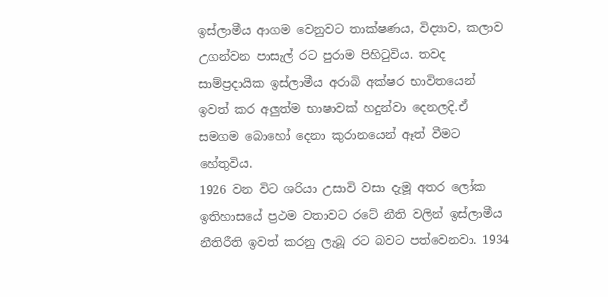ඉස්ලාමීය ආගම වෙනුවට තාක්ෂණය, විද්‍යාව, කලාව උගන්වන පාසැල් රට පුරාම පිහිටුවිය. තවද සාම්ප්‍රදායික ඉස්ලාමීය අරාබි අක්ෂර භාවිතයෙන් ඉවත් කර අලුත්ම භාෂාවක් හදුන්වා දෙනලදි.ඒ සමගම බොහෝ දෙනා කුරානයෙන් ඈත් වීමට හේතුවිය.
1926 වන විට ශරියා උසාවි වසා දැමූ අතර ලෝක ඉතිහාසයේ ප්‍රථම වතාවට රටේ නීති වලින් ඉස්ලාමීය නීතිරීති ඉවත් කරනු ලැබූ රට බවට පත්වෙනවා. 1934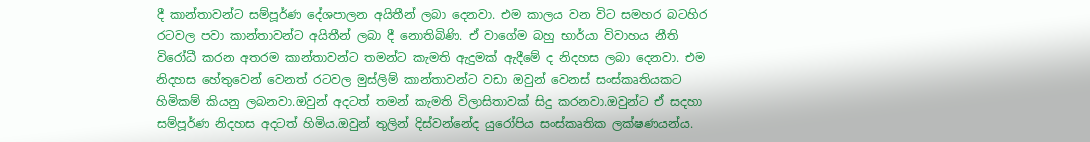දී කාන්තාවන්ට සම්පූර්ණ දේශපාලන අයිතීන් ලබා දෙනවා. එම කාලය වන විට සමහර බටහිර රටවල පවා කාන්තාවන්ට අයිතීන් ලබා දී නොතිබිණි. ඒ වාගේම බහු භාර්යා විවාහය නීති විරෝධී කරන අතරම කාන්තාවන්ට තමන්ට කැමති ඇදුමක් ඇදීමේ ද නිදහස ලබා දෙනවා. එම නිදහස හේතුවෙන් වෙනත් රටවල මුස්ලිම් කාන්තාවන්ට වඩා ඔවුන් වෙනස් සංස්කෘතියකට හිමිකම් කියනු ලබනවා.ඔවුන් අදටත් තමන් කැමති විලාසිතාවක් සිදු කරනවා.ඔවුන්ට ඒ සදහා සම්පූර්ණ නිදහස අදටත් හිමිය.ඔවුන් තුලින් දිස්වන්නේද යුරෝපිය සංස්කෘතික ලක්ෂණයන්ය.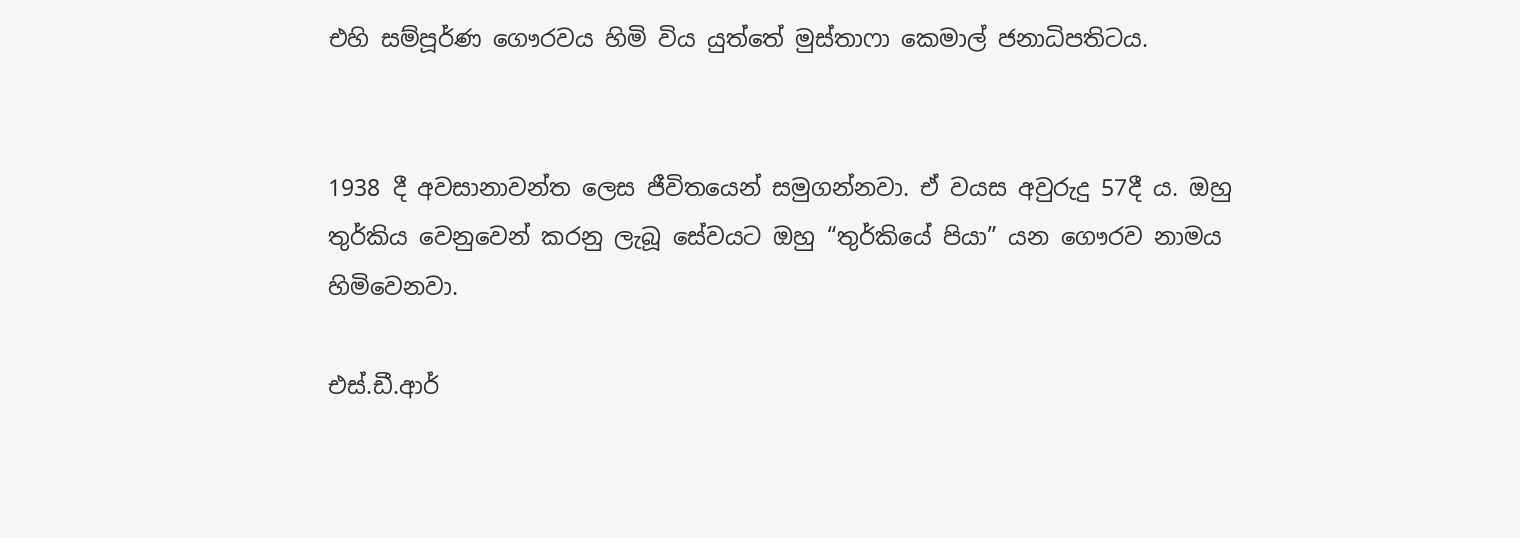එහි සම්පූර්ණ ගෞරවය හිමි විය යුත්තේ මුස්තාෆා කෙමාල් ජනාධිපතිටය.


1938 දී අවසානාවන්ත ලෙස ජීවිතයෙන් සමුගන්නවා. ඒ වයස අවුරුදු 57දී ය. ඔහු තුර්කිය වෙනුවෙන් කරනු ලැබූ සේවයට ඔහු “තුර්කියේ පියා” යන ගෞරව නාමය හිමිවෙනවා.

එස්.ඩී.ආර්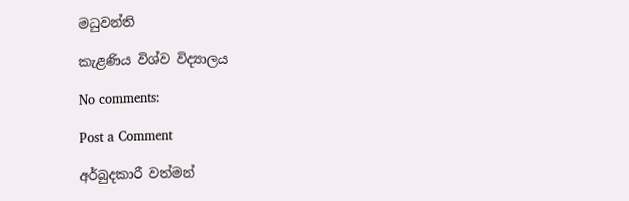මධුවන්ති

කැළණිය විශ්ව විද්‍යාලය

No comments:

Post a Comment

අර්බුදකාරී වත්මන්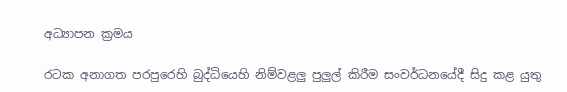අධ්‍යාපන ක්‍රමය

රටක අනාගත පරපුරෙහි බුද්ධියෙහි නිම්වළලු පුලුල් කිරීම සංවර්ධනයේදී සිදු කළ යුතු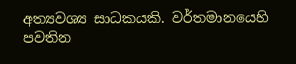අත්‍යවශ්‍ය සාධකයකි. වර්තමානයෙහි පවතින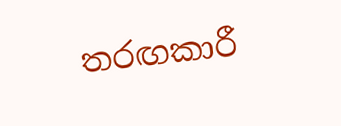තරඟකාරී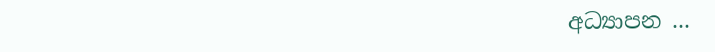අධ්‍යාපන ...